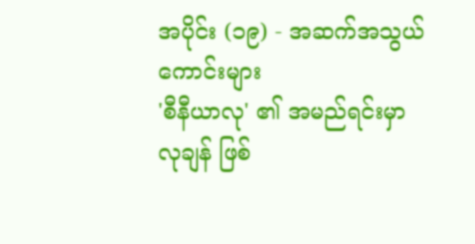အပိုင်း (၁၉) - အဆက်အသွယ်ကောင်းများ
'စီနီယာလု' ၏ အမည်ရင်းမှာ လုချန် ဖြစ်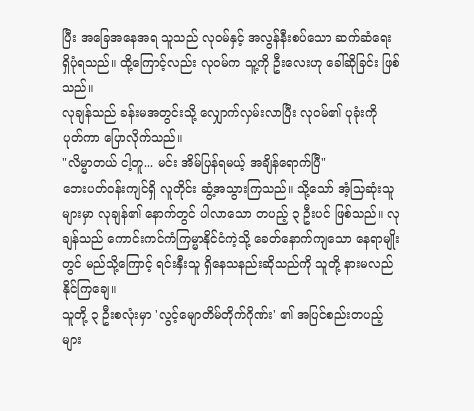ပြီး အခြေအနေအရ သူသည် လုဝမ်နှင့် အလွန်နီးစပ်သော ဆက်ဆံရေး ရှိပုံရသည်။ ထို့ကြောင့်လည်း လုဝမ်က သူ့ကို ဦးလေးဟု ခေါ်ဆိုခြင်း ဖြစ်သည်။
လုချန်သည် ခန်းမအတွင်းသို့ လျှောက်လှမ်းလာပြီး လုဝမ်၏ ပုခုံးကို ပုတ်ကာ ပြောလိုက်သည်။
"လိမ္မာတယ် ငါ့တူ... မင်း အိမ်ပြန်ရမယ့် အချိန်ရောက်ပြီ"
ဘေးပတ်ဝန်းကျင်ရှိ လူတိုင်း ဆွံ့အသွားကြသည်။ သို့သော် အံ့သြဆုံးသူများမှာ လုချန်၏ နောက်တွင် ပါလာသော တပည့် ၃ ဦးပင် ဖြစ်သည်။ လုချန်သည် ကောင်းကင်ကံကြမ္မာနိုင်ငံကဲ့သို့ ခေတ်နောက်ကျသော နေရာမျိုးတွင် မည်သို့ကြောင့် ရင်းနှီးသူ ရှိနေသနည်းဆိုသည်ကို သူတို့ နားမလည်နိုင်ကြချေ။
သူတို့ ၃ ဦးစလုံးမှာ 'လွင့်မျောတိမ်တိုက်ဂိုဏ်း' ၏ အပြင်စည်းတပည့်များ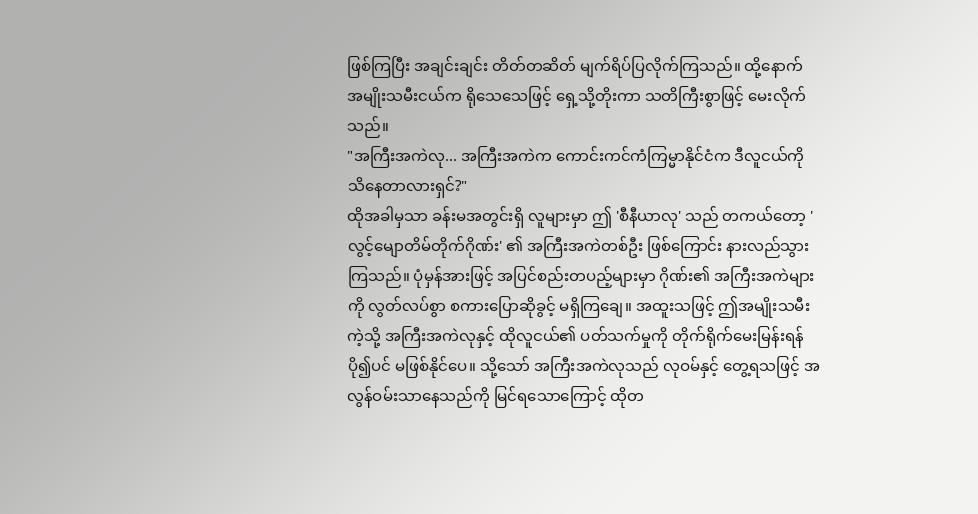ဖြစ်ကြပြီး အချင်းချင်း တိတ်တဆိတ် မျက်ရိပ်ပြလိုက်ကြသည်။ ထို့နောက် အမျိုးသမီးငယ်က ရိုသေသေဖြင့် ရှေ့သို့တိုးကာ သတိကြီးစွာဖြင့် မေးလိုက်သည်။
"အကြီးအကဲလု... အကြီးအကဲက ကောင်းကင်ကံကြမ္မာနိုင်ငံက ဒီလူငယ်ကို သိနေတာလားရှင်?"
ထိုအခါမှသာ ခန်းမအတွင်းရှိ လူများမှာ ဤ 'စီနီယာလု' သည် တကယ်တော့ 'လွင့်မျောတိမ်တိုက်ဂိုဏ်း' ၏ အကြီးအကဲတစ်ဦး ဖြစ်ကြောင်း နားလည်သွားကြသည်။ ပုံမှန်အားဖြင့် အပြင်စည်းတပည့်များမှာ ဂိုဏ်း၏ အကြီးအကဲများကို လွတ်လပ်စွာ စကားပြောဆိုခွင့် မရှိကြချေ။ အထူးသဖြင့် ဤအမျိုးသမီးကဲ့သို့ အကြီးအကဲလုနှင့် ထိုလူငယ်၏ ပတ်သက်မှုကို တိုက်ရိုက်မေးမြန်းရန် ပို၍ပင် မဖြစ်နိုင်ပေ။ သို့သော် အကြီးအကဲလုသည် လုဝမ်နှင့် တွေ့ရသဖြင့် အလွန်ဝမ်းသာနေသည်ကို မြင်ရသောကြောင့် ထိုတ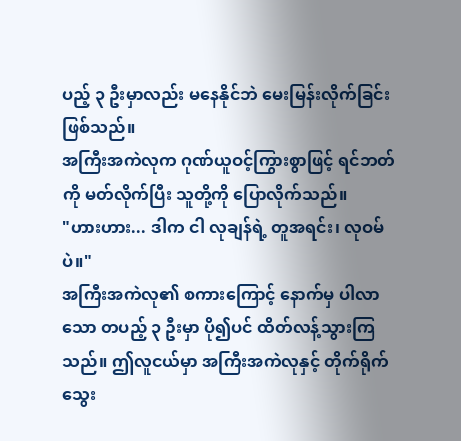ပည့် ၃ ဦးမှာလည်း မနေနိုင်ဘဲ မေးမြန်းလိုက်ခြင်း ဖြစ်သည်။
အကြီးအကဲလုက ဂုဏ်ယူဝင့်ကြွားစွာဖြင့် ရင်ဘတ်ကို မတ်လိုက်ပြီး သူတို့ကို ပြောလိုက်သည်။
"ဟားဟား... ဒါက ငါ လုချန်ရဲ့ တူအရင်း၊ လုဝမ် ပဲ။"
အကြီးအကဲလု၏ စကားကြောင့် နောက်မှ ပါလာသော တပည့် ၃ ဦးမှာ ပို၍ပင် ထိတ်လန့်သွားကြသည်။ ဤလူငယ်မှာ အကြီးအကဲလုနှင့် တိုက်ရိုက်သွေး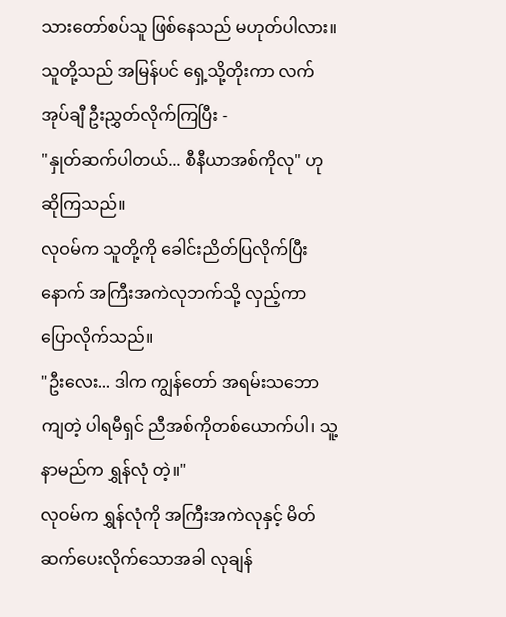သားတော်စပ်သူ ဖြစ်နေသည် မဟုတ်ပါလား။
သူတို့သည် အမြန်ပင် ရှေ့သို့တိုးကာ လက်အုပ်ချီ ဦးညွှတ်လိုက်ကြပြီး -
"နှုတ်ဆက်ပါတယ်... စီနီယာအစ်ကိုလု" ဟု ဆိုကြသည်။
လုဝမ်က သူတို့ကို ခေါင်းညိတ်ပြလိုက်ပြီးနောက် အကြီးအကဲလုဘက်သို့ လှည့်ကာ ပြောလိုက်သည်။
"ဦးလေး... ဒါက ကျွန်တော် အရမ်းသဘောကျတဲ့ ပါရမီရှင် ညီအစ်ကိုတစ်ယောက်ပါ၊ သူ့နာမည်က ရွှန်လုံ တဲ့။"
လုဝမ်က ရွှန်လုံကို အကြီးအကဲလုနှင့် မိတ်ဆက်ပေးလိုက်သောအခါ လုချန်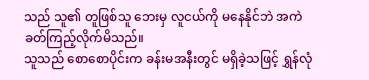သည် သူ၏ တူဖြစ်သူ ဘေးမှ လူငယ်ကို မနေနိုင်ဘဲ အကဲခတ်ကြည့်လိုက်မိသည်။
သူသည် စောစောပိုင်းက ခန်းမအနီးတွင် မရှိခဲ့သဖြင့် ရွှန်လုံ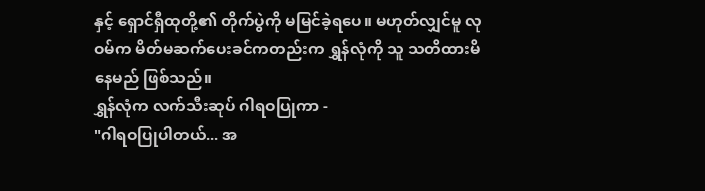နှင့် ရှောင်ရှီထုတို့၏ တိုက်ပွဲကို မမြင်ခဲ့ရပေ။ မဟုတ်လျှင်မူ လုဝမ်က မိတ်မဆက်ပေးခင်ကတည်းက ရွှန်လုံကို သူ သတိထားမိနေမည် ဖြစ်သည်။
ရွှန်လုံက လက်သီးဆုပ် ဂါရဝပြုကာ -
"ဂါရဝပြုပါတယ်... အ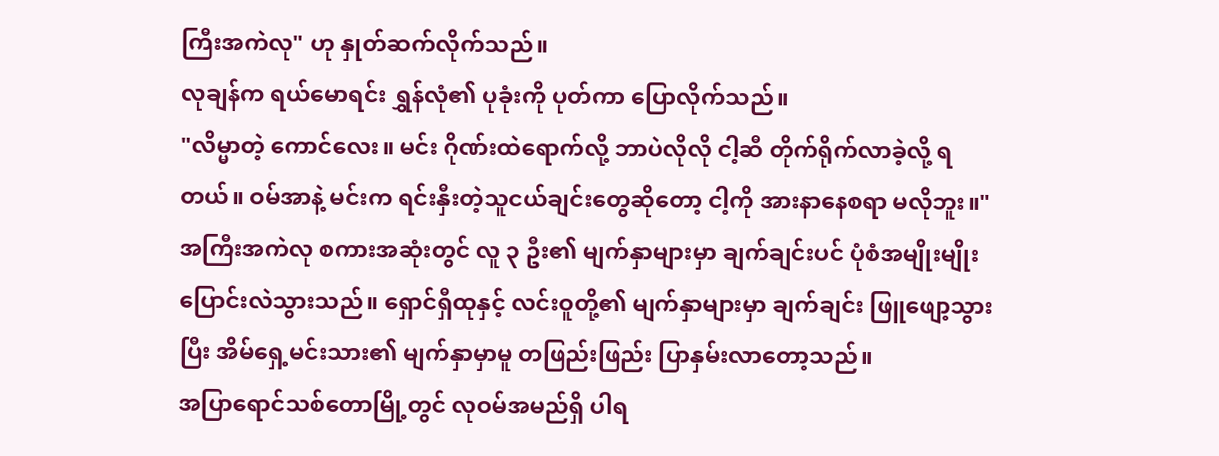ကြီးအကဲလု" ဟု နှုတ်ဆက်လိုက်သည်။
လုချန်က ရယ်မောရင်း ရွှန်လုံ၏ ပုခုံးကို ပုတ်ကာ ပြောလိုက်သည်။
"လိမ္မာတဲ့ ကောင်လေး။ မင်း ဂိုဏ်းထဲရောက်လို့ ဘာပဲလိုလို ငါ့ဆီ တိုက်ရိုက်လာခဲ့လို့ ရတယ်။ ဝမ်အာနဲ့ မင်းက ရင်းနှီးတဲ့သူငယ်ချင်းတွေဆိုတော့ ငါ့ကို အားနာနေစရာ မလိုဘူး။"
အကြီးအကဲလု စကားအဆုံးတွင် လူ ၃ ဦး၏ မျက်နှာများမှာ ချက်ချင်းပင် ပုံစံအမျိုးမျိုး ပြောင်းလဲသွားသည်။ ရှောင်ရှီထုနှင့် လင်းဝူတို့၏ မျက်နှာများမှာ ချက်ချင်း ဖြူဖျော့သွားပြီး အိမ်ရှေ့မင်းသား၏ မျက်နှာမှာမူ တဖြည်းဖြည်း ပြာနှမ်းလာတော့သည်။
အပြာရောင်သစ်တောမြို့တွင် လုဝမ်အမည်ရှိ ပါရ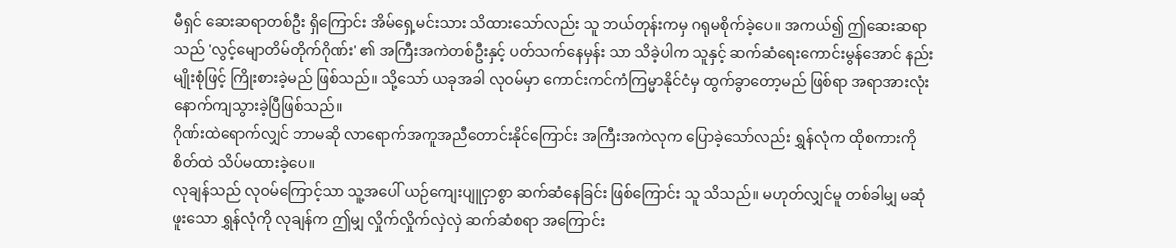မီရှင် ဆေးဆရာတစ်ဦး ရှိကြောင်း အိမ်ရှေ့မင်းသား သိထားသော်လည်း သူ ဘယ်တုန်းကမှ ဂရုမစိုက်ခဲ့ပေ။ အကယ်၍ ဤဆေးဆရာသည် 'လွင့်မျောတိမ်တိုက်ဂိုဏ်း' ၏ အကြီးအကဲတစ်ဦးနှင့် ပတ်သက်နေမှန်း သာ သိခဲ့ပါက သူနှင့် ဆက်ဆံရေးကောင်းမွန်အောင် နည်းမျိုးစုံဖြင့် ကြိုးစားခဲ့မည် ဖြစ်သည်။ သို့သော် ယခုအခါ လုဝမ်မှာ ကောင်းကင်ကံကြမ္မာနိုင်ငံမှ ထွက်ခွာတော့မည် ဖြစ်ရာ အရာအားလုံး နောက်ကျသွားခဲ့ပြီဖြစ်သည်။
ဂိုဏ်းထဲရောက်လျှင် ဘာမဆို လာရောက်အကူအညီတောင်းနိုင်ကြောင်း အကြီးအကဲလုက ပြောခဲ့သော်လည်း ရွှန်လုံက ထိုစကားကို စိတ်ထဲ သိပ်မထားခဲ့ပေ။
လုချန်သည် လုဝမ်ကြောင့်သာ သူ့အပေါ် ယဉ်ကျေးပျူငှာစွာ ဆက်ဆံနေခြင်း ဖြစ်ကြောင်း သူ သိသည်။ မဟုတ်လျှင်မူ တစ်ခါမျှ မဆုံဖူးသော ရွှန်လုံကို လုချန်က ဤမျှ လှိုက်လှိုက်လှဲလှဲ ဆက်ဆံစရာ အကြောင်း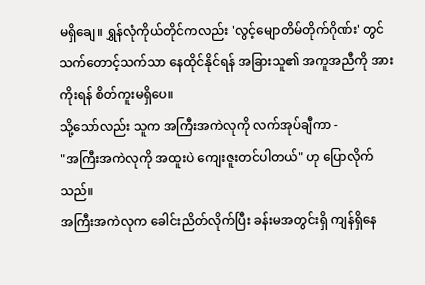မရှိချေ။ ရွှန်လုံကိုယ်တိုင်ကလည်း 'လွင့်မျောတိမ်တိုက်ဂိုဏ်း' တွင် သက်တောင့်သက်သာ နေထိုင်နိုင်ရန် အခြားသူ၏ အကူအညီကို အားကိုးရန် စိတ်ကူးမရှိပေ။
သို့သော်လည်း သူက အကြီးအကဲလုကို လက်အုပ်ချီကာ -
"အကြီးအကဲလုကို အထူးပဲ ကျေးဇူးတင်ပါတယ်" ဟု ပြောလိုက်သည်။
အကြီးအကဲလုက ခေါင်းညိတ်လိုက်ပြီး ခန်းမအတွင်းရှိ ကျန်ရှိနေ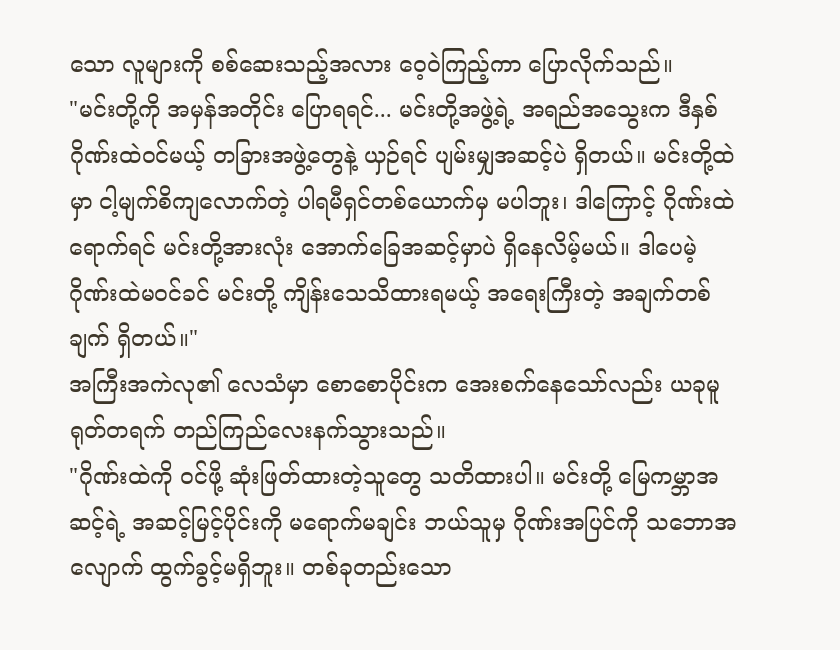သော လူများကို စစ်ဆေးသည့်အလား ဝေ့ဝဲကြည့်ကာ ပြောလိုက်သည်။
"မင်းတို့ကို အမှန်အတိုင်း ပြောရရင်... မင်းတို့အဖွဲ့ရဲ့ အရည်အသွေးက ဒီနှစ် ဂိုဏ်းထဲဝင်မယ့် တခြားအဖွဲ့တွေနဲ့ ယှဉ်ရင် ပျမ်းမျှအဆင့်ပဲ ရှိတယ်။ မင်းတို့ထဲမှာ ငါ့မျက်စိကျလောက်တဲ့ ပါရမီရှင်တစ်ယောက်မှ မပါဘူး၊ ဒါကြောင့် ဂိုဏ်းထဲရောက်ရင် မင်းတို့အားလုံး အောက်ခြေအဆင့်မှာပဲ ရှိနေလိမ့်မယ်။ ဒါပေမဲ့ ဂိုဏ်းထဲမဝင်ခင် မင်းတို့ ကျိန်းသေသိထားရမယ့် အရေးကြီးတဲ့ အချက်တစ်ချက် ရှိတယ်။"
အကြီးအကဲလု၏ လေသံမှာ စောစောပိုင်းက အေးစက်နေသော်လည်း ယခုမူ ရုတ်တရက် တည်ကြည်လေးနက်သွားသည်။
"ဂိုဏ်းထဲကို ဝင်ဖို့ ဆုံးဖြတ်ထားတဲ့သူတွေ သတိထားပါ။ မင်းတို့ မြေကမ္ဘာအဆင့်ရဲ့ အဆင့်မြင့်ပိုင်းကို မရောက်မချင်း ဘယ်သူမှ ဂိုဏ်းအပြင်ကို သဘောအလျောက် ထွက်ခွင့်မရှိဘူး။ တစ်ခုတည်းသော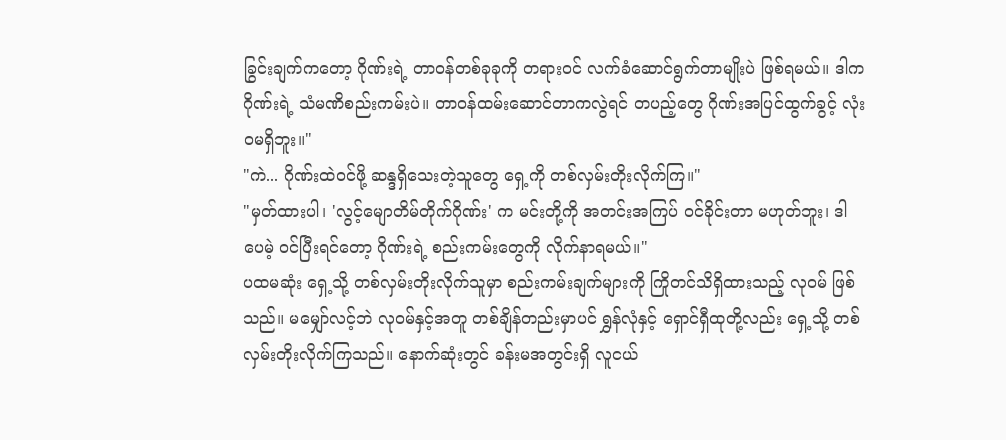ခြွင်းချက်ကတော့ ဂိုဏ်းရဲ့ တာဝန်တစ်ခုခုကို တရားဝင် လက်ခံဆောင်ရွက်တာမျိုးပဲ ဖြစ်ရမယ်။ ဒါက ဂိုဏ်းရဲ့ သံမဏိစည်းကမ်းပဲ။ တာဝန်ထမ်းဆောင်တာကလွဲရင် တပည့်တွေ ဂိုဏ်းအပြင်ထွက်ခွင့် လုံးဝမရှိဘူး။"
"ကဲ... ဂိုဏ်းထဲဝင်ဖို့ ဆန္ဒရှိသေးတဲ့သူတွေ ရှေ့ကို တစ်လှမ်းတိုးလိုက်ကြ။"
"မှတ်ထားပါ၊ 'လွင့်မျောတိမ်တိုက်ဂိုဏ်း' က မင်းတို့ကို အတင်းအကြပ် ဝင်ခိုင်းတာ မဟုတ်ဘူး၊ ဒါပေမဲ့ ဝင်ပြီးရင်တော့ ဂိုဏ်းရဲ့ စည်းကမ်းတွေကို လိုက်နာရမယ်။"
ပထမဆုံး ရှေ့သို့ တစ်လှမ်းတိုးလိုက်သူမှာ စည်းကမ်းချက်များကို ကြိုတင်သိရှိထားသည့် လုဝမ် ဖြစ်သည်။ မမျှော်လင့်ဘဲ လုဝမ်နှင့်အတူ တစ်ချိန်တည်းမှာပင် ရွှန်လုံနှင့် ရှောင်ရှီထုတို့လည်း ရှေ့သို့ တစ်လှမ်းတိုးလိုက်ကြသည်။ နောက်ဆုံးတွင် ခန်းမအတွင်းရှိ လူငယ်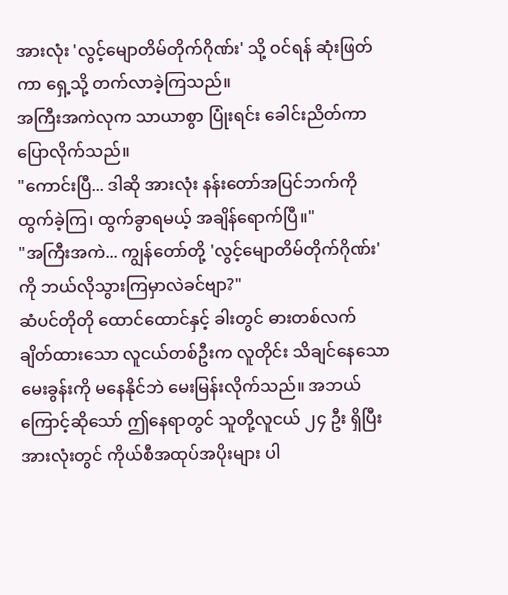အားလုံး 'လွင့်မျောတိမ်တိုက်ဂိုဏ်း' သို့ ဝင်ရန် ဆုံးဖြတ်ကာ ရှေ့သို့ တက်လာခဲ့ကြသည်။
အကြီးအကဲလုက သာယာစွာ ပြုံးရင်း ခေါင်းညိတ်ကာ ပြောလိုက်သည်။
"ကောင်းပြီ... ဒါဆို အားလုံး နန်းတော်အပြင်ဘက်ကို ထွက်ခဲ့ကြ၊ ထွက်ခွာရမယ့် အချိန်ရောက်ပြီ။"
"အကြီးအကဲ... ကျွန်တော်တို့ 'လွင့်မျောတိမ်တိုက်ဂိုဏ်း' ကို ဘယ်လိုသွားကြမှာလဲခင်ဗျာ?"
ဆံပင်တိုတို ထောင်ထောင်နှင့် ခါးတွင် ဓားတစ်လက် ချိတ်ထားသော လူငယ်တစ်ဦးက လူတိုင်း သိချင်နေသော မေးခွန်းကို မနေနိုင်ဘဲ မေးမြန်းလိုက်သည်။ အဘယ်ကြောင့်ဆိုသော် ဤနေရာတွင် သူတို့လူငယ် ၂၄ ဦး ရှိပြီး အားလုံးတွင် ကိုယ်စီအထုပ်အပိုးများ ပါ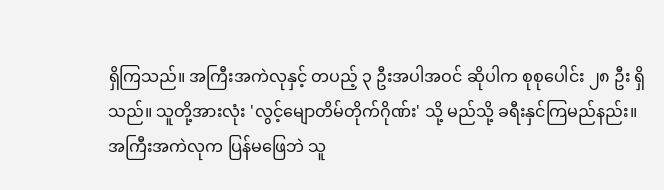ရှိကြသည်။ အကြီးအကဲလုနှင့် တပည့် ၃ ဦးအပါအဝင် ဆိုပါက စုစုပေါင်း ၂၈ ဦး ရှိသည်။ သူတို့အားလုံး 'လွင့်မျောတိမ်တိုက်ဂိုဏ်း' သို့ မည်သို့ ခရီးနှင်ကြမည်နည်း။
အကြီးအကဲလုက ပြန်မဖြေဘဲ သူ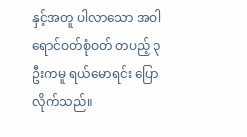နှင့်အတူ ပါလာသော အဝါရောင်ဝတ်စုံဝတ် တပည့် ၃ ဦးကမူ ရယ်မောရင်း ပြောလိုက်သည်။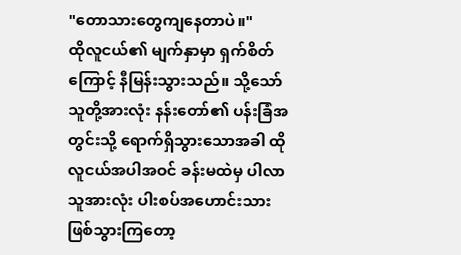"တောသားတွေကျနေတာပဲ။"
ထိုလူငယ်၏ မျက်နှာမှာ ရှက်စိတ်ကြောင့် နီမြန်းသွားသည်။ သို့သော် သူတို့အားလုံး နန်းတော်၏ ပန်းခြံအတွင်းသို့ ရောက်ရှိသွားသောအခါ ထိုလူငယ်အပါအဝင် ခန်းမထဲမှ ပါလာသူအားလုံး ပါးစပ်အဟောင်းသား ဖြစ်သွားကြတော့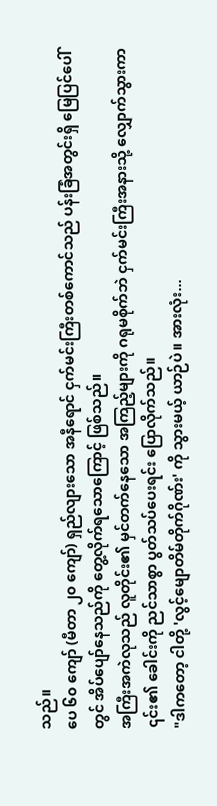သည်။
ပေ ၆၀ ကျော် (မီတာ ၂၀ ကျော်) ရှည်လျားသော အနီရောင် ငှက်မင်းကြီးတစ်ကောင်သည် ပန်းခြံအတွင်းရှိ မြေပြင်ပေါ်တွင် အိပ်ပျော်နေသည်ကို တွေ့လိုက်ရသောကြောင့် ဖြစ်သည်။
အကြီးအကဲလုသည် လူတိုင်း၏ မှင်တက်နေသော အကြည့်များကို ဂရုမစိုက်ဘဲ ငှက်မင်းကြီးအနားသို့ လျှောက်သွားကာ ၎င်း၏ ခေါင်းကို ညင်သာစွာ ပွတ်သပ်ပေးရင်း ပြောလိုက်သည်။
"ဒါကတော့ ငါတို့ 'လွင့်မျောတိမ်တိုက်ဂိုဏ်း' ကို သွားမယ့် ယာဉ်ပဲ။ အားလုံး...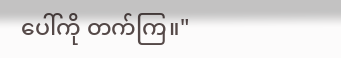ပေါ်ကို တက်ကြ။"